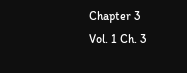Chapter 3
Vol. 1 Ch. 3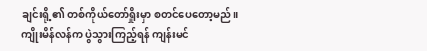ချင်းရို့၏ တစ်ကိုယ်တော်ရှိုးမှာ စတင်ပေတော့မည်။
ကျိုးမိန်လန်က ပွဲသွားကြည့်ရန် ကျန်းမင်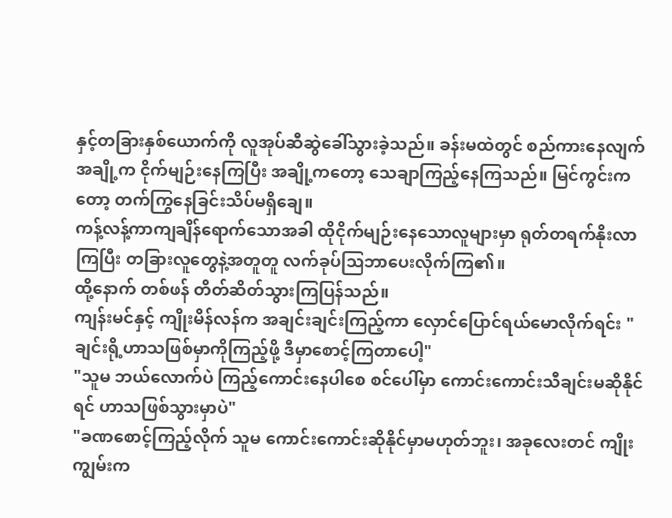နှင့်တခြားနှစ်ယောက်ကို လူအုပ်ဆီဆွဲခေါ်သွားခဲ့သည်။ ခန်းမထဲတွင် စည်ကားနေလျက် အချို့က ငိုက်မျဉ်းနေကြပြီး အချို့ကတော့ သေချာကြည့်နေကြသည်။ မြင်ကွင်းကတော့ တက်ကြွနေခြင်းသိပ်မရှိချေ။
ကန့်လန့်ကာကျချိန်ရောက်သောအခါ ထိုငိုက်မျဉ်းနေသောလူများမှာ ရုတ်တရက်နိုးလာကြပြီး တခြားလူတွေနဲ့အတူတူ လက်ခုပ်ဩဘာပေးလိုက်ကြ၏။
ထို့နောက် တစ်ဖန် တိတ်ဆိတ်သွားကြပြန်သည်။
ကျန်းမင်နှင့် ကျိုးမိန်လန်က အချင်းချင်းကြည့်ကာ လှောင်ပြောင်ရယ်မောလိုက်ရင်း "ချင်းရို့ဟာသဖြစ်မှာကိုကြည့်ဖို့ ဒီမှာစောင့်ကြတာပေါ့"
"သူမ ဘယ်လောက်ပဲ ကြည့်ကောင်းနေပါစေ စင်ပေါ်မှာ ကောင်းကောင်းသီချင်းမဆိုနိုင်ရင် ဟာသဖြစ်သွားမှာပဲ"
"ခဏစောင့်ကြည့်လိုက် သူမ ကောင်းကောင်းဆိုနိုင်မှာမဟုတ်ဘူး၊ အခုလေးတင် ကျိုးကျွမ်းက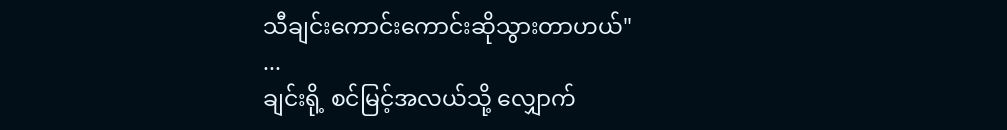သီချင်းကောင်းကောင်းဆိုသွားတာဟယ်"
...
ချင်းရို့ စင်မြင့်အလယ်သို့ လျှောက်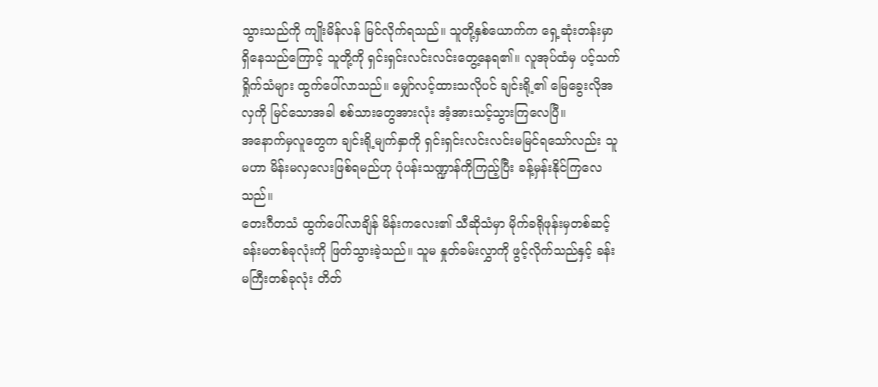သွားသည်ကို ကျိုးမိန်လန် မြင်လိုက်ရသည်။ သူတို့နှစ်ယောက်က ရှေ့ဆုံးတန်းမှာ ရှိနေသည်ကြောင့် သူတို့ကို ရှင်းရှင်းလင်းလင်းတွေ့နေရ၏။ လူအုပ်ထံမှ ပင့်သက်ရှိုက်သံများ ထွက်ပေါ်လာသည်။ မျှော်လင့်ထားသလိုပင် ချင်းရို့၏ မြေခွေးလိုအလှကို မြင်သောအခါ စစ်သားတွေအားလုံး အံ့အားသင့်သွားကြလေပြီ။
အနောက်မှလူတွေက ချင်းရို့မျက်နှာကို ရှင်းရှင်းလင်းလင်းမမြင်ရသော်လည်း သူမဟာ မိန်းမလှလေးဖြစ်ရမည်ဟု ပုံပန်းသဏ္ဍာန်ကိုကြည့်ပြီး ခန့်မှန်းနိုင်ကြလေသည်။
တေးဂီတသံ ထွက်ပေါ်လာချိန် မိန်းကလေး၏ သီဆိုသံမှာ မိုက်ခရိုဖုန်းမှတစ်ဆင့် ခန်းမတစ်ခုလုံးကို ဖြတ်သွားခဲ့သည်။ သူမ နှုတ်ခမ်းလွှာကို ဖွင့်လိုက်သည်နှင့် ခန်းမကြီးတစ်ခုလုံး တိတ်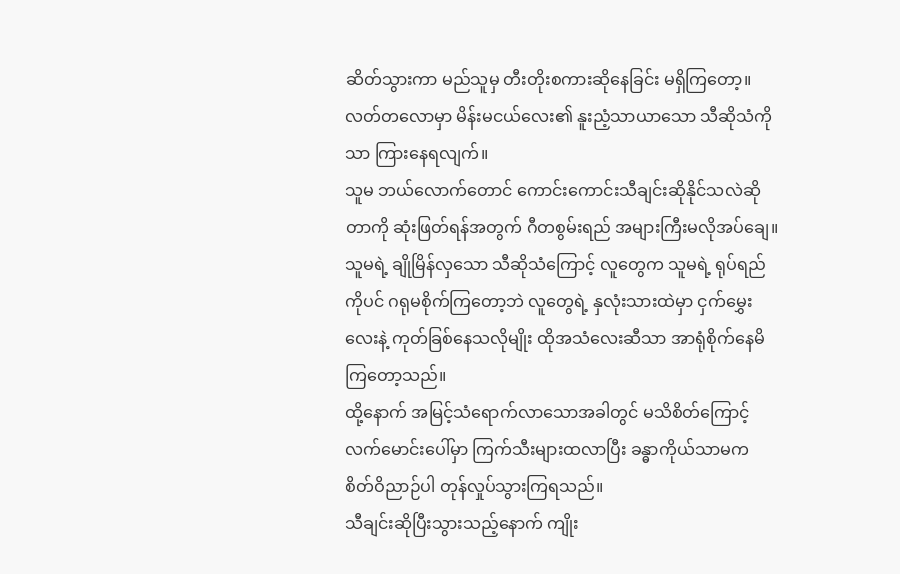ဆိတ်သွားကာ မည်သူမှ တီးတိုးစကားဆိုနေခြင်း မရှိကြတော့။ လတ်တလောမှာ မိန်းမငယ်လေး၏ နူးညံ့သာယာသော သီဆိုသံကိုသာ ကြားနေရလျက်။
သူမ ဘယ်လောက်တောင် ကောင်းကောင်းသီချင်းဆိုနိုင်သလဲဆိုတာကို ဆုံးဖြတ်ရန်အတွက် ဂီတစွမ်းရည် အများကြီးမလိုအပ်ချေ။ သူမရဲ့ ချိုမြိန်လှသော သီဆိုသံကြောင့် လူတွေက သူမရဲ့ ရုပ်ရည်ကိုပင် ဂရုမစိုက်ကြတော့ဘဲ လူတွေရဲ့ နှလုံးသားထဲမှာ ငှက်မွှေးလေးနဲ့ ကုတ်ခြစ်နေသလိုမျိုး ထိုအသံလေးဆီသာ အာရုံစိုက်နေမိကြတော့သည်။
ထို့နောက် အမြင့်သံရောက်လာသောအခါတွင် မသိစိတ်ကြောင့် လက်မောင်းပေါ်မှာ ကြက်သီးများထလာပြီး ခန္ဓာကိုယ်သာမက စိတ်ဝိညာဉ်ပါ တုန်လှုပ်သွားကြရသည်။
သီချင်းဆိုပြီးသွားသည့်နောက် ကျိုး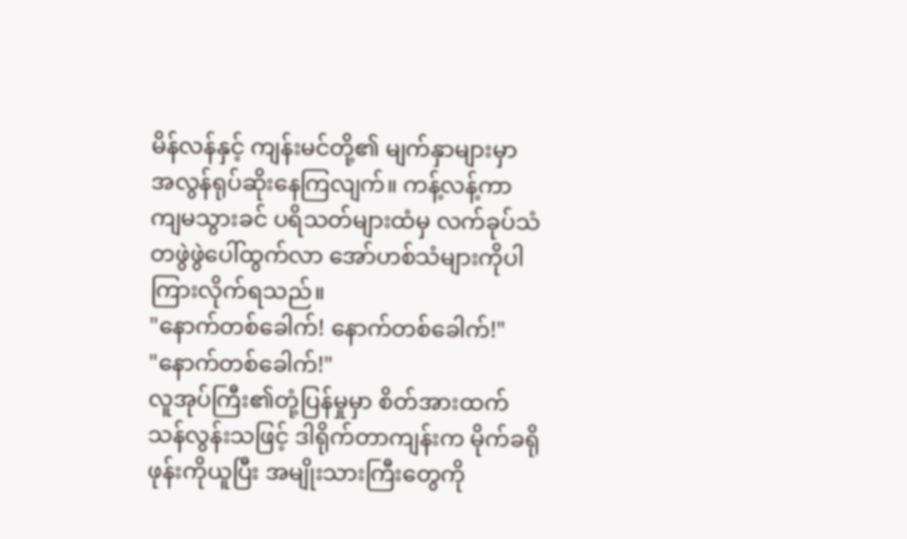မိန်လန်နှင့် ကျန်းမင်တို့၏ မျက်နှာများမှာ အလွန်ရုပ်ဆိုးနေကြလျက်။ ကန့်လန့်ကာ ကျမသွားခင် ပရိသတ်များထံမှ လက်ခုပ်သံ တဖွဲဖွဲပေါ်ထွက်လာ အော်ဟစ်သံများကိုပါ ကြားလိုက်ရသည်။
"နောက်တစ်ခေါက်! နောက်တစ်ခေါက်!"
"နောက်တစ်ခေါက်!"
လူအုပ်ကြီး၏တုံ့ပြန်မှုမှာ စိတ်အားထက်သန်လွန်းသဖြင့် ဒါရိုက်တာကျန်းက မိုက်ခရိုဖုန်းကိုယူပြီး အမျိုးသားကြီးတွေကို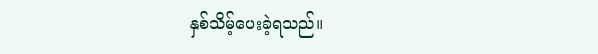နှစ်သိမ့်ပေးခဲ့ရသည်။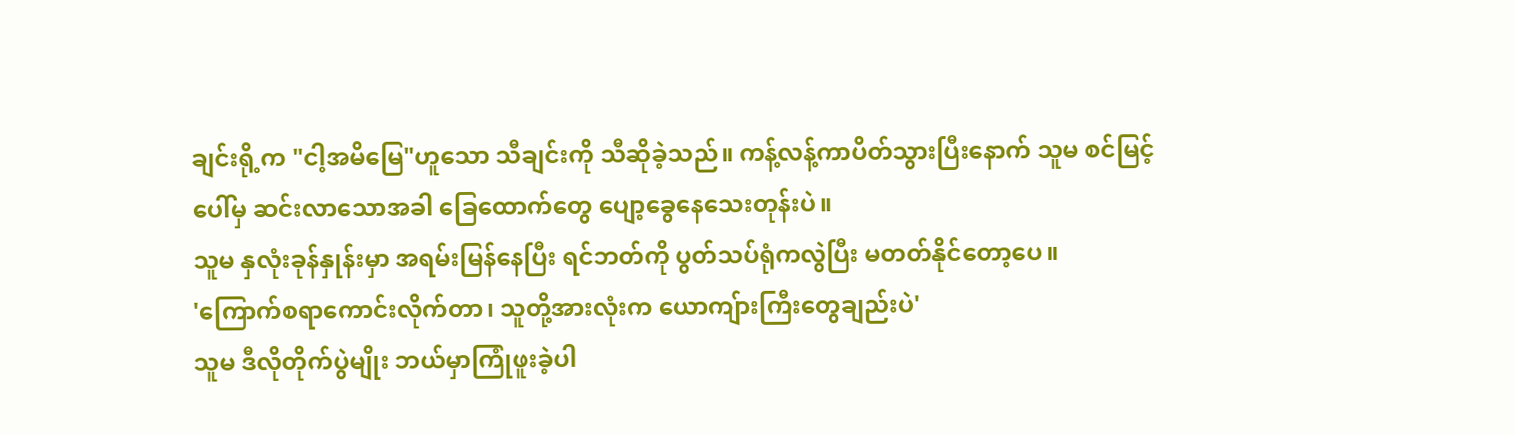ချင်းရို့က "ငါ့အမိမြေ"ဟူသော သီချင်းကို သီဆိုခဲ့သည်။ ကန့်လန့်ကာပိတ်သွားပြီးနောက် သူမ စင်မြင့်ပေါ်မှ ဆင်းလာသောအခါ ခြေထောက်တွေ ပျော့ခွေနေသေးတုန်းပဲ။
သူမ နှလုံးခုန်နှုန်းမှာ အရမ်းမြန်နေပြီး ရင်ဘတ်ကို ပွတ်သပ်ရုံကလွဲပြီး မတတ်နိုင်တော့ပေ။
'ကြောက်စရာကောင်းလိုက်တာ၊ သူတို့အားလုံးက ယောကျ်ားကြီးတွေချည်းပဲ'
သူမ ဒီလိုတိုက်ပွဲမျိုး ဘယ်မှာကြုံဖူးခဲ့ပါ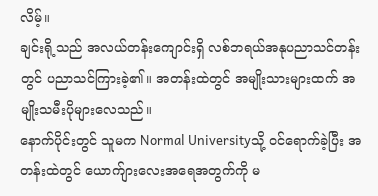လိမ့်။
ချင်းရို့သည် အလယ်တန်းကျောင်းရှိ လစ်ဘရယ်အနုပညာသင်တန်းတွင် ပညာသင်ကြားခဲ့၏။ အတန်းထဲတွင် အမျိုးသားများထက် အမျိုးသမီးပိုများလေသည်။
နောက်ပိုင်းတွင် သူမက Normal Universityသို့ ဝင်ရောက်ခဲ့ပြီး အတန်းထဲတွင် ယောက်ျားလေးအရေအတွက်ကို မ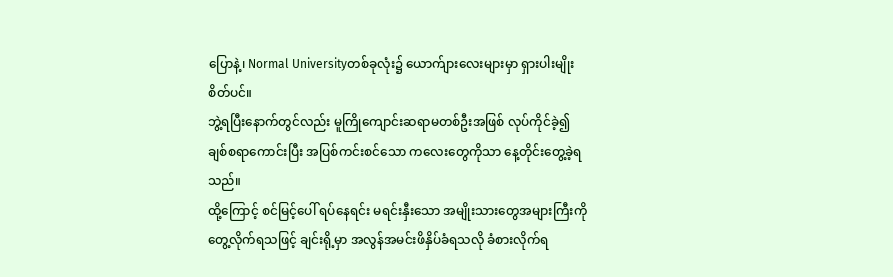ပြောနဲ့၊ Normal Universityတစ်ခုလုံး၌ ယောက်ျားလေးများမှာ ရှားပါးမျိုးစိတ်ပင်။
ဘွဲ့ရပြီးနောက်တွင်လည်း မူကြိုကျောင်းဆရာမတစ်ဦးအဖြစ် လုပ်ကိုင်ခဲ့၍ ချစ်စရာကောင်းပြီး အပြစ်ကင်းစင်သော ကလေးတွေကိုသာ နေ့တိုင်းတွေ့ခဲ့ရသည်။
ထို့ကြောင့် စင်မြင့်ပေါ် ရပ်နေရင်း မရင်းနှီးသော အမျိုးသားတွေအများကြီးကို တွေ့လိုက်ရသဖြင့် ချင်းရို့မှာ အလွန်အမင်းဖိနှိပ်ခံရသလို ခံစားလိုက်ရ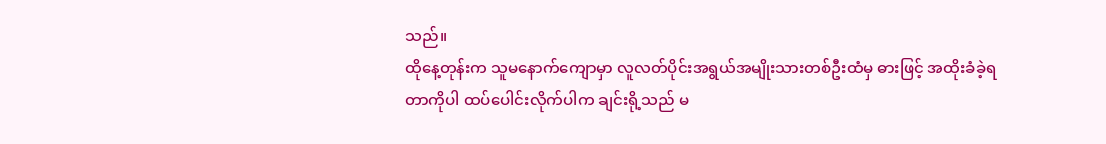သည်။
ထိုနေ့တုန်းက သူမနောက်ကျောမှာ လူလတ်ပိုင်းအရွယ်အမျိုးသားတစ်ဦးထံမှ ဓားဖြင့် အထိုးခံခဲ့ရတာကိုပါ ထပ်ပေါင်းလိုက်ပါက ချင်းရို့သည် မ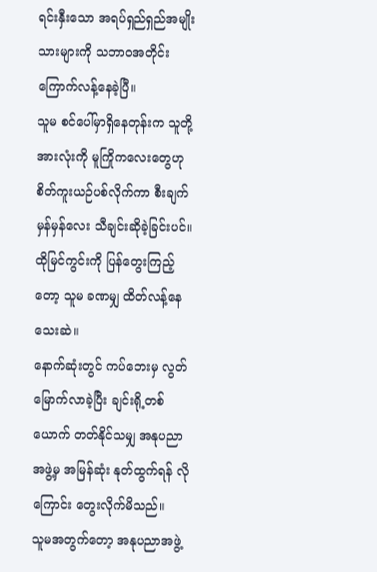ရင်းနှီးသော အရပ်ရှည်ရှည်အမျိုးသားများကို သဘာဝအတိုင်း ကြောက်လန့်နေခဲ့ပြီ။
သူမ စင်ပေါ်မှာရှိနေတုန်းက သူတို့အားလုံးကို မူကြိုကလေးတွေဟု စိတ်ကူးယဉ်ပစ်လိုက်ကာ စီးချက်မှန်မှန်လေး သီချင်းဆိုခဲ့ခြင်းပင်။
ထိုမြင်ကွင်းကို ပြန်တွေးကြည့်တော့ သူမ ခဏမျှ ထိတ်လန့်နေသေးဆဲ။
နောက်ဆုံးတွင် ကပ်ဘေးမှ လွတ်မြောက်လာခဲ့ပြီး ချင်းရို့တစ်ယောက် တတ်နိုင်သမျှ အနုပညာအဖွဲ့မှ အမြန်ဆုံး နုတ်ထွက်ရန် လိုကြောင်း တွေးလိုက်မိသည်။
သူမအတွက်တော့ အနုပညာအဖွဲ့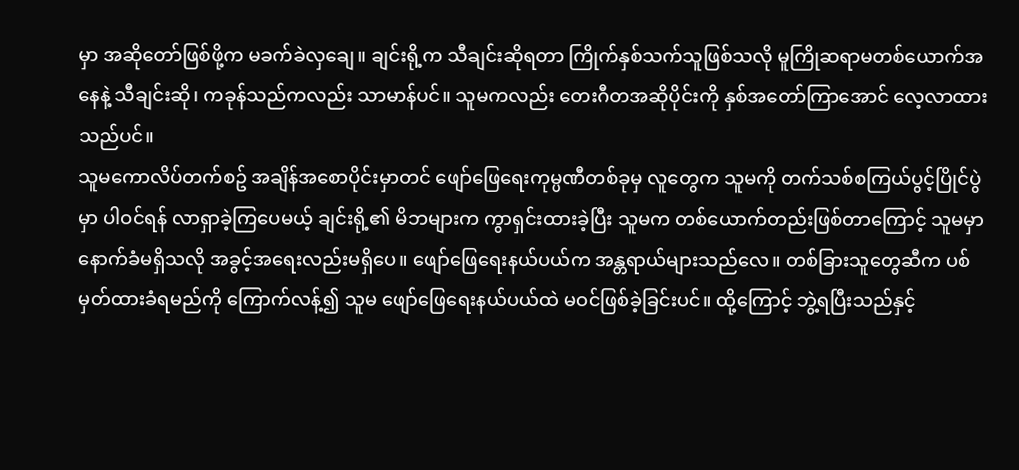မှာ အဆိုတော်ဖြစ်ဖို့က မခက်ခဲလှချေ။ ချင်းရို့က သီချင်းဆိုရတာ ကြိုက်နှစ်သက်သူဖြစ်သလို မူကြိုဆရာမတစ်ယောက်အနေနဲ့ သီချင်းဆို၊ ကခုန်သည်ကလည်း သာမာန်ပင်။ သူမကလည်း တေးဂီတအဆိုပိုင်းကို နှစ်အတော်ကြာအောင် လေ့လာထားသည်ပင်။
သူမကောလိပ်တက်စဥ် အချိန်အစောပိုင်းမှာတင် ဖျော်ဖြေရေးကုမ္ပဏီတစ်ခုမှ လူတွေက သူမကို တက်သစ်စကြယ်ပွင့်ပြိုင်ပွဲမှာ ပါဝင်ရန် လာရှာခဲ့ကြပေမယ့် ချင်းရို့၏ မိဘများက ကွာရှင်းထားခဲ့ပြီး သူမက တစ်ယောက်တည်းဖြစ်တာကြောင့် သူမမှာ နောက်ခံမရှိသလို အခွင့်အရေးလည်းမရှိပေ။ ဖျော်ဖြေရေးနယ်ပယ်က အန္တရာယ်များသည်လေ။ တစ်ခြားသူတွေဆီက ပစ်မှတ်ထားခံရမည်ကို ကြောက်လန့်၍ သူမ ဖျော်ဖြေရေးနယ်ပယ်ထဲ မဝင်ဖြစ်ခဲ့ခြင်းပင်။ ထို့ကြောင့် ဘွဲ့ရပြီးသည်နှင့်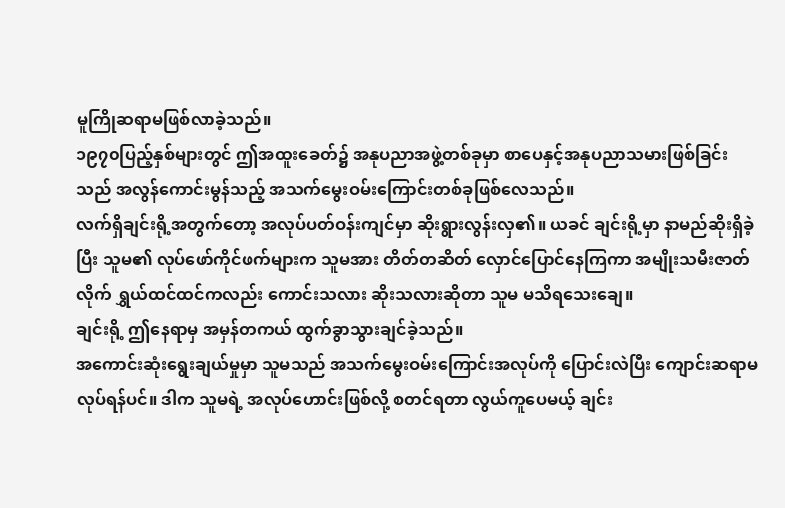မူကြိုဆရာမဖြစ်လာခဲ့သည်။
၁၉၇၀ပြည့်နှစ်များတွင် ဤအထူးခေတ်၌ အနုပညာအဖွဲ့တစ်ခုမှာ စာပေနှင့်အနုပညာသမားဖြစ်ခြင်းသည် အလွန်ကောင်းမွန်သည့် အသက်မွေးဝမ်းကြောင်းတစ်ခုဖြစ်လေသည်။
လက်ရှိချင်းရို့အတွက်တော့ အလုပ်ပတ်ဝန်းကျင်မှာ ဆိုးရွားလွန်းလှ၏။ ယခင် ချင်းရို့မှာ နာမည်ဆိုးရှိခဲ့ပြီး သူမ၏ လုပ်ဖော်ကိုင်ဖက်များက သူမအား တိတ်တဆိတ် လှောင်ပြောင်နေကြကာ အမျိုးသမီးဇာတ်လိုက် ရွှယ်ထင်ထင်ကလည်း ကောင်းသလား ဆိုးသလားဆိုတာ သူမ မသိရသေးချေ။
ချင်းရို့ ဤနေရာမှ အမှန်တကယ် ထွက်ခွာသွားချင်ခဲ့သည်။
အကောင်းဆုံးရွေးချယ်မှုမှာ သူမသည် အသက်မွေးဝမ်းကြောင်းအလုပ်ကို ပြောင်းလဲပြီး ကျောင်းဆရာမလုပ်ရန်ပင်။ ဒါက သူမရဲ့ အလုပ်ဟောင်းဖြစ်လို့ စတင်ရတာ လွယ်ကူပေမယ့် ချင်း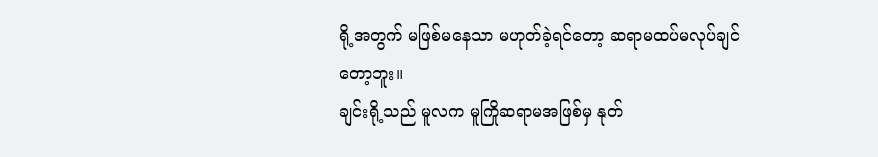ရို့အတွက် မဖြစ်မနေသာ မဟုတ်ခဲ့ရင်တော့ ဆရာမထပ်မလုပ်ချင်တော့ဘူး။
ချင်းရို့သည် မူလက မူကြိုဆရာမအဖြစ်မှ နုတ်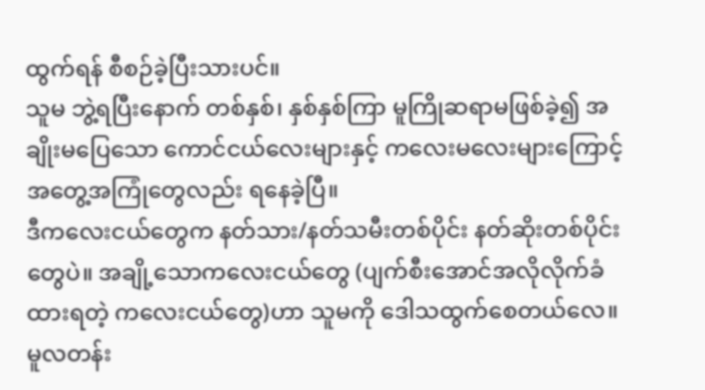ထွက်ရန် စီစဉ်ခဲ့ပြီးသားပင်။
သူမ ဘွဲ့ရပြီးနောက် တစ်နှစ်၊ နှစ်နှစ်ကြာ မူကြိုဆရာမဖြစ်ခဲ့၍ အချိုးမပြေသော ကောင်ငယ်လေးများနှင့် ကလေးမလေးများကြောင့် အတွေ့အကြုံတွေလည်း ရနေခဲ့ပြီ။
ဒီကလေးငယ်တွေက နတ်သား/နတ်သမီးတစ်ပိုင်း နတ်ဆိုးတစ်ပိုင်းတွေပဲ။ အချို့သောကလေးငယ်တွေ (ပျက်စီးအောင်အလိုလိုက်ခံထားရတဲ့ ကလေးငယ်တွေ)ဟာ သူမကို ဒေါသထွက်စေတယ်လေ။
မူလတန်း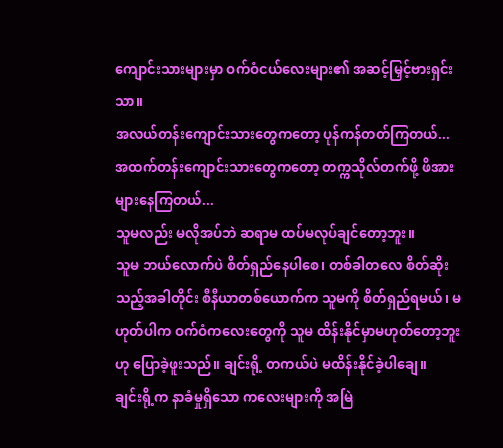ကျောင်းသားများမှာ ဝက်ဝံငယ်လေးများ၏ အဆင့်မြှင့်ဗားရှင်းသာ။
အလယ်တန်းကျောင်းသားတွေကတော့ ပုန်ကန်တတ်ကြတယ်...
အထက်တန်းကျောင်းသားတွေကတော့ တက္ကသိုလ်တက်ဖို့ ဖိအားများနေကြတယ်...
သူမလည်း မလိုအပ်ဘဲ ဆရာမ ထပ်မလုပ်ချင်တော့ဘူး။
သူမ ဘယ်လောက်ပဲ စိတ်ရှည်နေပါစေ၊ တစ်ခါတလေ စိတ်ဆိုးသည့်အခါတိုင်း စီနီယာတစ်ယောက်က သူမကို စိတ်ရှည်ရမယ်၊ မဟုတ်ပါက ဝက်ဝံကလေးတွေကို သူမ ထိန်းနိုင်မှာမဟုတ်တော့ဘူးဟု ပြောခဲ့ဖူးသည်။ ချင်းရို့ တကယ်ပဲ မထိန်းနိုင်ခဲ့ပါချေ။
ချင်းရို့က နာခံမှုရှိသော ကလေးများကို အမြဲ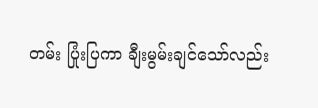တမ်း ပြုံးပြကာ ချီးမွမ်းချင်သော်လည်း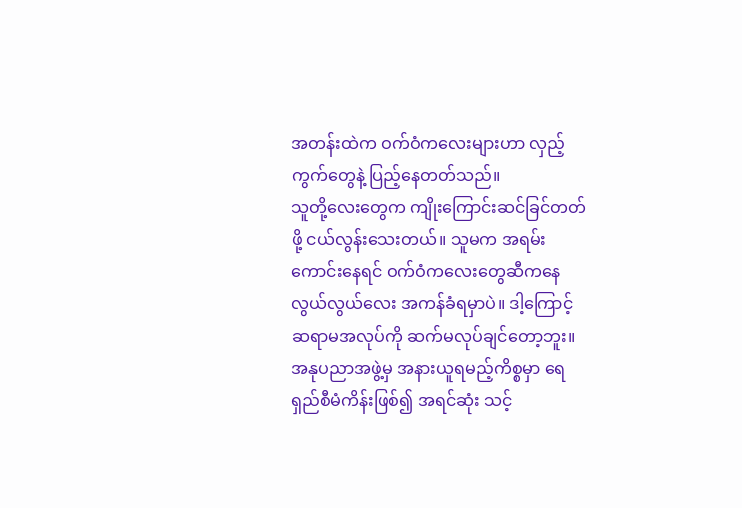အတန်းထဲက ဝက်ဝံကလေးများဟာ လှည့်ကွက်တွေနဲ့ ပြည့်နေတတ်သည်။
သူတို့လေးတွေက ကျိုးကြောင်းဆင်ခြင်တတ်ဖို့ ငယ်လွန်းသေးတယ်။ သူမက အရမ်းကောင်းနေရင် ဝက်ဝံကလေးတွေဆီကနေ လွယ်လွယ်လေး အကန်ခံရမှာပဲ။ ဒါ့ကြောင့် ဆရာမအလုပ်ကို ဆက်မလုပ်ချင်တော့ဘူး။
အနုပညာအဖွဲ့မှ အနားယူရမည့်ကိစ္စမှာ ရေရှည်စီမံကိန်းဖြစ်၍ အရင်ဆုံး သင့်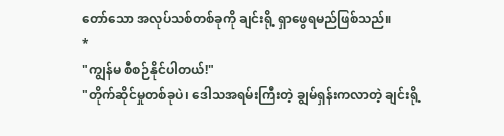တော်သော အလုပ်သစ်တစ်ခုကို ချင်းရို့ ရှာဖွေရမည်ဖြစ်သည်။
*
"ကျွန်မ စီစဉ်နိုင်ပါတယ်!"
"တိုက်ဆိုင်မှုတစ်ခုပဲ၊ ဒေါသအရမ်းကြီးတဲ့ ချွမ်ရှန်းကလာတဲ့ ချင်းရို့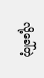လို့ခေါ်တဲ့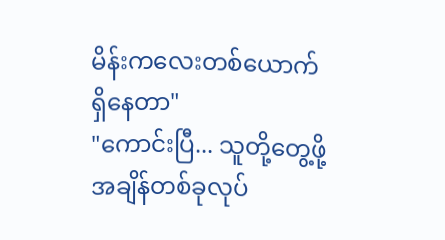မိန်းကလေးတစ်ယောက်ရှိနေတာ"
"ကောင်းပြီ... သူတို့တွေ့ဖို့ အချိန်တစ်ခုလုပ်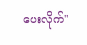ပေးလိုက်"